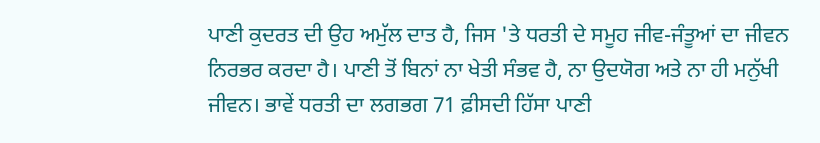ਪਾਣੀ ਕੁਦਰਤ ਦੀ ਉਹ ਅਮੁੱਲ ਦਾਤ ਹੈ, ਜਿਸ 'ਤੇ ਧਰਤੀ ਦੇ ਸਮੂਹ ਜੀਵ-ਜੰਤੂਆਂ ਦਾ ਜੀਵਨ ਨਿਰਭਰ ਕਰਦਾ ਹੈ। ਪਾਣੀ ਤੋਂ ਬਿਨਾਂ ਨਾ ਖੇਤੀ ਸੰਭਵ ਹੈ, ਨਾ ਉਦਯੋਗ ਅਤੇ ਨਾ ਹੀ ਮਨੁੱਖੀ ਜੀਵਨ। ਭਾਵੇਂ ਧਰਤੀ ਦਾ ਲਗਭਗ 71 ਫ਼ੀਸਦੀ ਹਿੱਸਾ ਪਾਣੀ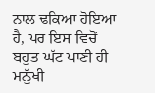ਨਾਲ ਢਕਿਆ ਹੋਇਆ ਹੈ, ਪਰ ਇਸ ਵਿਚੋਂ ਬਹੁਤ ਘੱਟ ਪਾਣੀ ਹੀ ਮਨੁੱਖੀ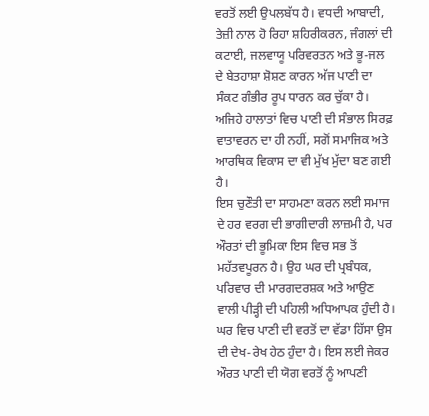ਵਰਤੋਂ ਲਈ ਉਪਲਬੱਧ ਹੈ। ਵਧਦੀ ਆਬਾਦੀ, ਤੇਜ਼ੀ ਨਾਲ ਹੋ ਰਿਹਾ ਸ਼ਹਿਰੀਕਰਨ, ਜੰਗਲਾਂ ਦੀ ਕਟਾਈ, ਜਲਵਾਯੂ ਪਰਿਵਰਤਨ ਅਤੇ ਭੂ-ਜਲ ਦੇ ਬੇਤਹਾਸ਼ਾ ਸ਼ੋਸ਼ਣ ਕਾਰਨ ਅੱਜ ਪਾਣੀ ਦਾ ਸੰਕਟ ਗੰਭੀਰ ਰੂਪ ਧਾਰਨ ਕਰ ਚੁੱਕਾ ਹੈ। ਅਜਿਹੇ ਹਾਲਾਤਾਂ ਵਿਚ ਪਾਣੀ ਦੀ ਸੰਭਾਲ ਸਿਰਫ਼ ਵਾਤਾਵਰਨ ਦਾ ਹੀ ਨਹੀਂ, ਸਗੋਂ ਸਮਾਜਿਕ ਅਤੇ ਆਰਥਿਕ ਵਿਕਾਸ ਦਾ ਵੀ ਮੁੱਖ ਮੁੱਦਾ ਬਣ ਗਈ ਹੈ।
ਇਸ ਚੁਣੌਤੀ ਦਾ ਸਾਹਮਣਾ ਕਰਨ ਲਈ ਸਮਾਜ ਦੇ ਹਰ ਵਰਗ ਦੀ ਭਾਗੀਦਾਰੀ ਲਾਜ਼ਮੀ ਹੈ, ਪਰ ਔਰਤਾਂ ਦੀ ਭੂਮਿਕਾ ਇਸ ਵਿਚ ਸਭ ਤੋਂ ਮਹੱਤਵਪੂਰਨ ਹੈ। ਉਹ ਘਰ ਦੀ ਪ੍ਰਬੰਧਕ, ਪਰਿਵਾਰ ਦੀ ਮਾਰਗਦਰਸ਼ਕ ਅਤੇ ਆਉਣ ਵਾਲੀ ਪੀੜ੍ਹੀ ਦੀ ਪਹਿਲੀ ਅਧਿਆਪਕ ਹੁੰਦੀ ਹੈ। ਘਰ ਵਿਚ ਪਾਣੀ ਦੀ ਵਰਤੋਂ ਦਾ ਵੱਡਾ ਹਿੱਸਾ ਉਸ ਦੀ ਦੇਖ-ਰੇਖ ਹੇਠ ਹੁੰਦਾ ਹੈ। ਇਸ ਲਈ ਜੇਕਰ ਔਰਤ ਪਾਣੀ ਦੀ ਯੋਗ ਵਰਤੋਂ ਨੂੰ ਆਪਣੀ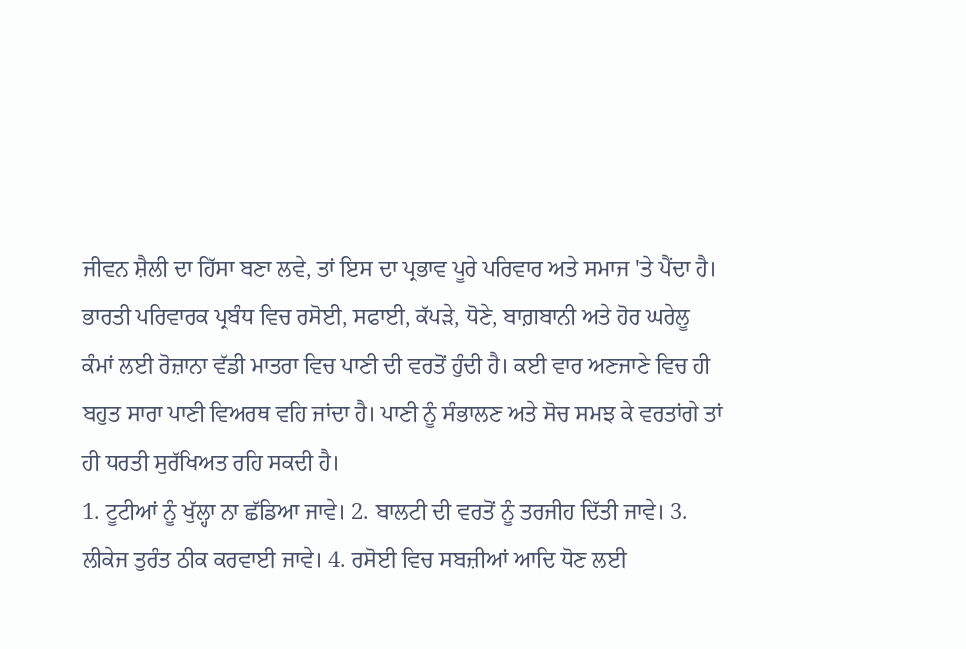ਜੀਵਨ ਸ਼ੈਲੀ ਦਾ ਹਿੱਸਾ ਬਣਾ ਲਵੇ, ਤਾਂ ਇਸ ਦਾ ਪ੍ਰਭਾਵ ਪੂਰੇ ਪਰਿਵਾਰ ਅਤੇ ਸਮਾਜ 'ਤੇ ਪੈਂਦਾ ਹੈ।
ਭਾਰਤੀ ਪਰਿਵਾਰਕ ਪ੍ਰਬੰਧ ਵਿਚ ਰਸੋਈ, ਸਫਾਈ, ਕੱਪੜੇ, ਧੋਣੇ, ਬਾਗ਼ਬਾਨੀ ਅਤੇ ਹੋਰ ਘਰੇਲੂ ਕੰਮਾਂ ਲਈ ਰੋਜ਼ਾਨਾ ਵੱਡੀ ਮਾਤਰਾ ਵਿਚ ਪਾਣੀ ਦੀ ਵਰਤੋਂ ਹੁੰਦੀ ਹੈ। ਕਈ ਵਾਰ ਅਣਜਾਣੇ ਵਿਚ ਹੀ ਬਹੁਤ ਸਾਰਾ ਪਾਣੀ ਵਿਅਰਥ ਵਹਿ ਜਾਂਦਾ ਹੈ। ਪਾਣੀ ਨੂੰ ਸੰਭਾਲਣ ਅਤੇ ਸੋਚ ਸਮਝ ਕੇ ਵਰਤਾਂਗੇ ਤਾਂ ਹੀ ਧਰਤੀ ਸੁਰੱਖਿਅਤ ਰਹਿ ਸਕਦੀ ਹੈ।
1. ਟੂਟੀਆਂ ਨੂੰ ਖੁੱਲ੍ਹਾ ਨਾ ਛੱਡਿਆ ਜਾਵੇ। 2. ਬਾਲਟੀ ਦੀ ਵਰਤੋਂ ਨੂੰ ਤਰਜੀਹ ਦਿੱਤੀ ਜਾਵੇ। 3. ਲੀਕੇਜ ਤੁਰੰਤ ਠੀਕ ਕਰਵਾਈ ਜਾਵੇ। 4. ਰਸੋਈ ਵਿਚ ਸਬਜ਼ੀਆਂ ਆਦਿ ਧੋਣ ਲਈ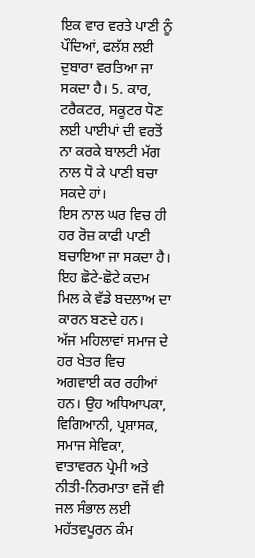ਇਕ ਵਾਰ ਵਰਤੇ ਪਾਣੀ ਨੂੰ ਪੌਦਿਆਂ, ਫਲੱਸ਼ ਲਈ ਦੁਬਾਰਾ ਵਰਤਿਆ ਜਾ ਸਕਦਾ ਹੈ। 5. ਕਾਰ, ਟਰੈਕਟਰ, ਸਕੂਟਰ ਧੋਣ ਲਈ ਪਾਈਪਾਂ ਦੀ ਵਰਤੋਂ ਨਾ ਕਰਕੇ ਬਾਲਟੀ ਮੱਗ ਨਾਲ ਧੋ ਕੇ ਪਾਣੀ ਬਚਾ ਸਕਦੇ ਹਾਂ।
ਇਸ ਨਾਲ ਘਰ ਵਿਚ ਹੀ ਹਰ ਰੋਜ਼ ਕਾਫੀ ਪਾਣੀ ਬਚਾਇਆ ਜਾ ਸਕਦਾ ਹੈ। ਇਹ ਛੋਟੇ-ਛੋਟੇ ਕਦਮ ਮਿਲ ਕੇ ਵੱਡੇ ਬਦਲਾਅ ਦਾ ਕਾਰਨ ਬਣਦੇ ਹਨ।
ਅੱਜ ਮਹਿਲਾਵਾਂ ਸਮਾਜ ਦੇ ਹਰ ਖੇਤਰ ਵਿਚ ਅਗਵਾਈ ਕਰ ਰਹੀਆਂ ਹਨ। ਉਹ ਅਧਿਆਪਕਾ, ਵਿਗਿਆਨੀ, ਪ੍ਰਸ਼ਾਸਕ, ਸਮਾਜ ਸੇਵਿਕਾ, ਵਾਤਾਵਰਨ ਪ੍ਰੇਮੀ ਅਤੇ ਨੀਤੀ-ਨਿਰਮਾਤਾ ਵਜੋਂ ਵੀ ਜਲ ਸੰਭਾਲ ਲਈ ਮਹੱਤਵਪੂਰਨ ਕੰਮ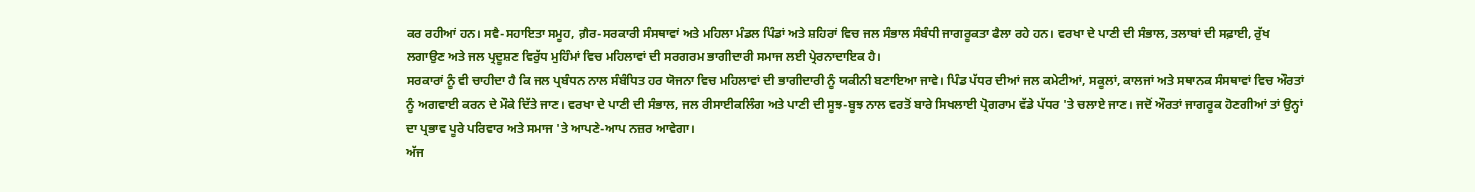ਕਰ ਰਹੀਆਂ ਹਨ। ਸਵੈ-ਸਹਾਇਤਾ ਸਮੂਹ, ਗ਼ੈਰ-ਸਰਕਾਰੀ ਸੰਸਥਾਵਾਂ ਅਤੇ ਮਹਿਲਾ ਮੰਡਲ ਪਿੰਡਾਂ ਅਤੇ ਸ਼ਹਿਰਾਂ ਵਿਚ ਜਲ ਸੰਭਾਲ ਸੰਬੰਧੀ ਜਾਗਰੂਕਤਾ ਫੈਲਾ ਰਹੇ ਹਨ। ਵਰਖਾ ਦੇ ਪਾਣੀ ਦੀ ਸੰਭਾਲ, ਤਲਾਬਾਂ ਦੀ ਸਫ਼ਾਈ, ਰੁੱਖ ਲਗਾਉਣ ਅਤੇ ਜਲ ਪ੍ਰਦੂਸ਼ਣ ਵਿਰੁੱਧ ਮੁਹਿੰਮਾਂ ਵਿਚ ਮਹਿਲਾਵਾਂ ਦੀ ਸਰਗਰਮ ਭਾਗੀਦਾਰੀ ਸਮਾਜ ਲਈ ਪ੍ਰੇਰਨਾਦਾਇਕ ਹੈ।
ਸਰਕਾਰਾਂ ਨੂੰ ਵੀ ਚਾਹੀਦਾ ਹੈ ਕਿ ਜਲ ਪ੍ਰਬੰਧਨ ਨਾਲ ਸੰਬੰਧਿਤ ਹਰ ਯੋਜਨਾ ਵਿਚ ਮਹਿਲਾਵਾਂ ਦੀ ਭਾਗੀਦਾਰੀ ਨੂੰ ਯਕੀਨੀ ਬਣਾਇਆ ਜਾਵੇ। ਪਿੰਡ ਪੱਧਰ ਦੀਆਂ ਜਲ ਕਮੇਟੀਆਂ, ਸਕੂਲਾਂ, ਕਾਲਜਾਂ ਅਤੇ ਸਥਾਨਕ ਸੰਸਥਾਵਾਂ ਵਿਚ ਔਰਤਾਂ ਨੂੰ ਅਗਵਾਈ ਕਰਨ ਦੇ ਮੌਕੇ ਦਿੱਤੇ ਜਾਣ। ਵਰਖਾ ਦੇ ਪਾਣੀ ਦੀ ਸੰਭਾਲ, ਜਲ ਰੀਸਾਈਕਲਿੰਗ ਅਤੇ ਪਾਣੀ ਦੀ ਸੂਝ-ਬੂਝ ਨਾਲ ਵਰਤੋਂ ਬਾਰੇ ਸਿਖਲਾਈ ਪ੍ਰੋਗਰਾਮ ਵੱਡੇ ਪੱਧਰ 'ਤੇ ਚਲਾਏ ਜਾਣ। ਜਦੋਂ ਔਰਤਾਂ ਜਾਗਰੂਕ ਹੋਣਗੀਆਂ ਤਾਂ ਉਨ੍ਹਾਂ ਦਾ ਪ੍ਰਭਾਵ ਪੂਰੇ ਪਰਿਵਾਰ ਅਤੇ ਸਮਾਜ 'ਤੇ ਆਪਣੇ-ਆਪ ਨਜ਼ਰ ਆਵੇਗਾ।
ਅੱਜ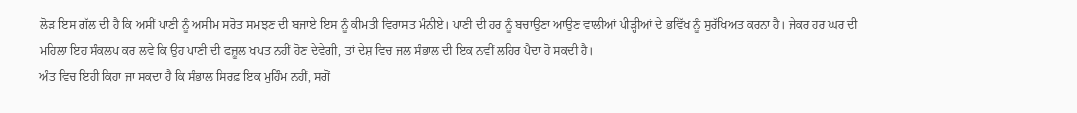ਲੋੜ ਇਸ ਗੱਲ ਦੀ ਹੈ ਕਿ ਅਸੀਂ ਪਾਣੀ ਨੂੰ ਅਸੀਮ ਸਰੋਤ ਸਮਝਣ ਦੀ ਬਜਾਏ ਇਸ ਨੂੰ ਕੀਮਤੀ ਵਿਰਾਸਤ ਮੰਨੀਏ। ਪਾਣੀ ਦੀ ਹਰ ਨੂੰ ਬਚਾਉਣਾ ਆਉਣ ਵਾਲੀਆਂ ਪੀੜ੍ਹੀਆਂ ਦੇ ਭਵਿੱਖ ਨੂੰ ਸੁਰੱਖਿਅਤ ਕਰਨਾ ਹੈ। ਜੇਕਰ ਹਰ ਘਰ ਦੀ ਮਹਿਲਾ ਇਹ ਸੰਕਲਪ ਕਰ ਲਵੇ ਕਿ ਉਹ ਪਾਣੀ ਦੀ ਫਜ਼ੂਲ ਖਪਤ ਨਹੀਂ ਹੋਣ ਦੇਵੇਗੀ, ਤਾਂ ਦੇਸ਼ ਵਿਚ ਜਲ ਸੰਭਾਲ ਦੀ ਇਕ ਨਵੀਂ ਲਹਿਰ ਪੈਦਾ ਹੋ ਸਕਦੀ ਹੈ।
ਅੰਤ ਵਿਚ ਇਹੀ ਕਿਹਾ ਜਾ ਸਕਦਾ ਹੈ ਕਿ ਸੰਭਾਲ ਸਿਰਫ਼ ਇਕ ਮੁਹਿੰਮ ਨਹੀਂ, ਸਗੋਂ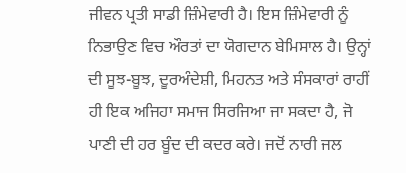ਜੀਵਨ ਪ੍ਰਤੀ ਸਾਡੀ ਜ਼ਿੰਮੇਵਾਰੀ ਹੈ। ਇਸ ਜ਼ਿੰਮੇਵਾਰੀ ਨੂੰ ਨਿਭਾਉਣ ਵਿਚ ਔਰਤਾਂ ਦਾ ਯੋਗਦਾਨ ਬੇਮਿਸਾਲ ਹੈ। ਉਨ੍ਹਾਂ ਦੀ ਸੂਝ-ਬੂਝ, ਦੂਰਅੰਦੇਸ਼ੀ, ਮਿਹਨਤ ਅਤੇ ਸੰਸਕਾਰਾਂ ਰਾਹੀਂ ਹੀ ਇਕ ਅਜਿਹਾ ਸਮਾਜ ਸਿਰਜਿਆ ਜਾ ਸਕਦਾ ਹੈ, ਜੋ ਪਾਣੀ ਦੀ ਹਰ ਬੂੰਦ ਦੀ ਕਦਰ ਕਰੇ। ਜਦੋਂ ਨਾਰੀ ਜਲ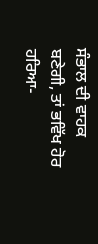ਸੰਭਾਲ ਦੀ ਵਾਹਕ ਬਣੇਗੀ, ਤਾਂ ਭਵਿੱਖ ਹੋਰ ਹਰਿਆ-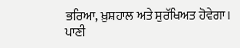ਭਰਿਆ, ਖ਼ੁਸ਼ਹਾਲ ਅਤੇ ਸੁਰੱਖਿਅਤ ਹੋਵੇਗਾ।
ਪਾਣੀ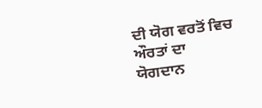ਦੀ ਯੋਗ ਵਰਤੋਂ ਵਿਚ ਔਰਤਾਂ ਦਾ ਯੋਗਦਾਨ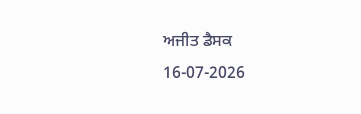ਅਜੀਤ ਡੈਸਕ
16-07-2026